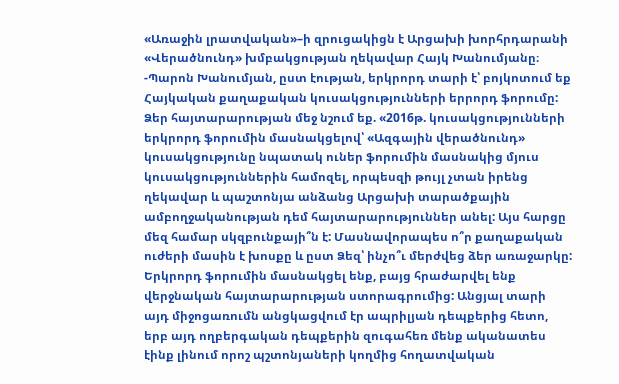«Առաջին լրատվական»–ի զրուցակիցն է Արցախի խորհրդարանի «Վերածնունդ» խմբակցության ղեկավար Հայկ Խանումյանը։
-Պարոն Խանումյան, ըստ էության, երկրորդ տարի է՝ բոյկոտում եք Հայկական քաղաքական կուսակցությունների երրորդ ֆորումը: Ձեր հայտարարության մեջ նշում եք. «2016թ. կուսակցությունների երկրորդ ֆորումին մասնակցելով՝ «Ազգային վերածնունդ» կուսակցությունը նպատակ ուներ ֆորումին մասնակից մյուս կուսակցություններին համոզել, որպեսզի թույլ չտան իրենց ղեկավար և պաշտոնյա անձանց Արցախի տարածքային ամբողջականության դեմ հայտարարություններ անել: Այս հարցը մեզ համար սկզբունքայի՞ն է: Մասնավորապես ո՞ր քաղաքական ուժերի մասին է խոսքը և ըստ Ձեզ՝ ինչո՞ւ մերժվեց ձեր առաջարկը:
Երկրորդ ֆորումին մասնակցել ենք, բայց հրաժարվել ենք վերջնական հայտարարության ստորագրումից: Անցյալ տարի այդ միջոցառումն անցկացվում էր ապրիլյան դեպքերից հետո, երբ այդ ողբերգական դեպքերին զուգահեռ մենք ականատես էինք լինում որոշ պշտոնյաների կողմից հողատվական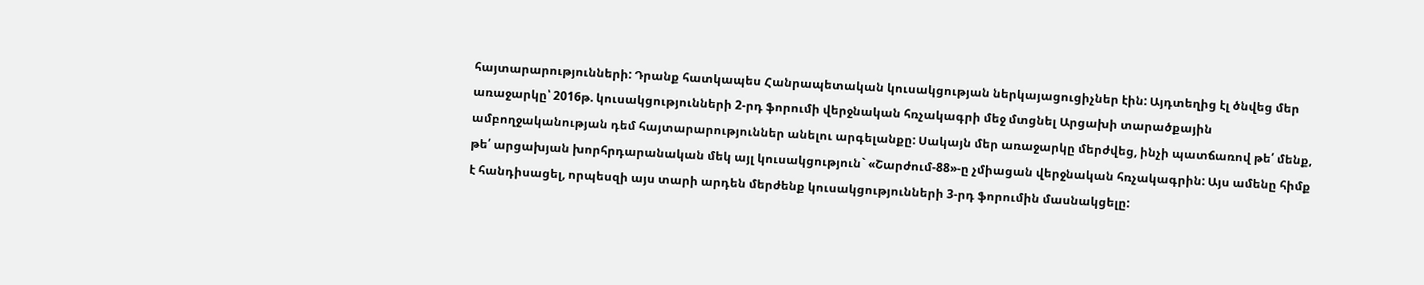հայտարարությունների: Դրանք հատկապես Հանրապետական կուսակցության ներկայացուցիչներ էին: Այդտեղից էլ ծնվեց մեր առաջարկը՝ 2016թ. կուսակցությունների 2-րդ ֆորումի վերջնական հռչակագրի մեջ մտցնել Արցախի տարածքային ամբողջականության դեմ հայտարարություններ անելու արգելանքը: Սակայն մեր առաջարկը մերժվեց, ինչի պատճառով թե՛ մենք, թե՛ արցախյան խորհրդարանական մեկ այլ կուսակցություն` «Շարժում-88»-ը չմիացան վերջնական հռչակագրին: Այս ամենը հիմք է հանդիսացել, որպեսզի այս տարի արդեն մերժենք կուսակցությունների 3-րդ ֆորումին մասնակցելը: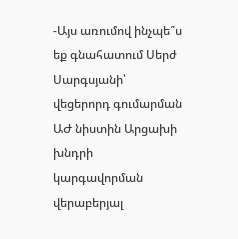-Այս առումով ինչպե՞ս եք գնահատում Սերժ Սարգսյանի՝ վեցերորդ գումարման ԱԺ նիստին Արցախի խնդրի կարգավորման վերաբերյալ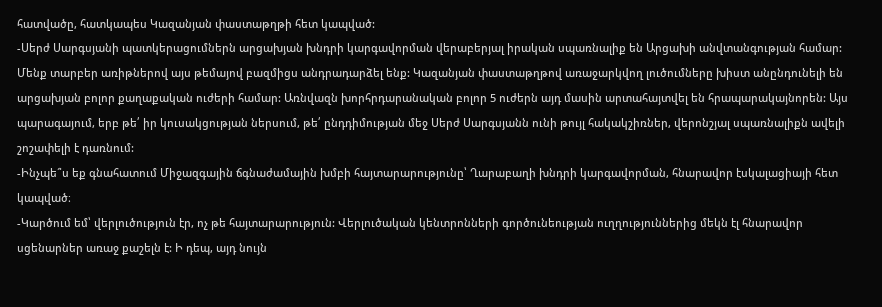հատվածը, հատկապես Կազանյան փաստաթղթի հետ կապված:
-Սերժ Սարգսյանի պատկերացումներն արցախյան խնդրի կարգավորման վերաբերյալ իրական սպառնալիք են Արցախի անվտանգության համար: Մենք տարբեր առիթներով այս թեմայով բազմիցս անդրադարձել ենք: Կազանյան փաստաթղթով առաջարկվող լուծումները խիստ անընդունելի են արցախյան բոլոր քաղաքական ուժերի համար: Առնվազն խորհրդարանական բոլոր 5 ուժերն այդ մասին արտահայտվել են հրապարակայնորեն: Այս պարագայում, երբ թե՛ իր կուսակցության ներսում, թե՛ ընդդիմության մեջ Սերժ Սարգսյանն ունի թույլ հակակշիռներ, վերոնշյալ սպառնալիքն ավելի շոշափելի է դառնում:
-Ինչպե՞ս եք գնահատում Միջազգային ճգնաժամային խմբի հայտարարությունը՝ Ղարաբաղի խնդրի կարգավորման, հնարավոր էսկալացիայի հետ կապված։
-Կարծում եմ՝ վերլուծություն էր, ոչ թե հայտարարություն: Վերլուծական կենտրոնների գործունեության ուղղություններից մեկն էլ հնարավոր սցենարներ առաջ քաշելն է: Ի դեպ, այդ նույն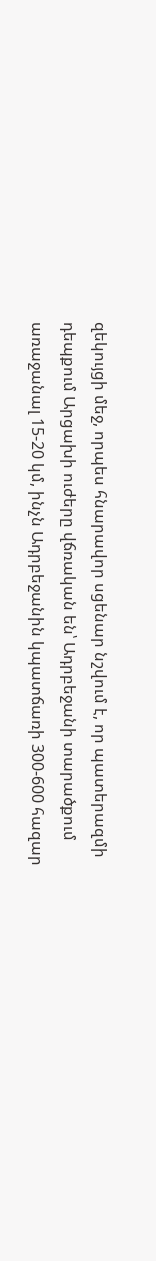զեկույցի մեջ, որպես հնարավոր սցենար նշվում է, որ պատերազմի դեպքում Արցախի ուժերը վճռական են՝ Ադրբեջանի տարածքում առաջանալ 15-20 կմ, ինչն Ադրբեջանին կպատճառի 300-600 հազար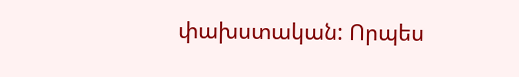փախստական: Որպես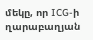մեկը, որ ICG-ի ղարաբաղյան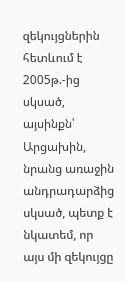զեկույցներին հետևում է 2005թ.-ից սկսած, այսինքն՝ Արցախին, նրանց առաջին անդրադարձից սկսած, պետք է նկատեմ, որ այս մի զեկույցը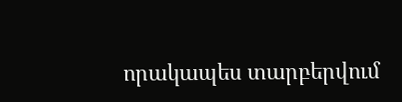որակապես տարբերվում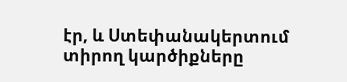էր, և Ստեփանակերտում տիրող կարծիքները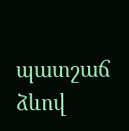պատշաճ ձևով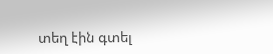տեղ էին գտել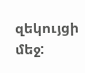զեկույցի մեջ: